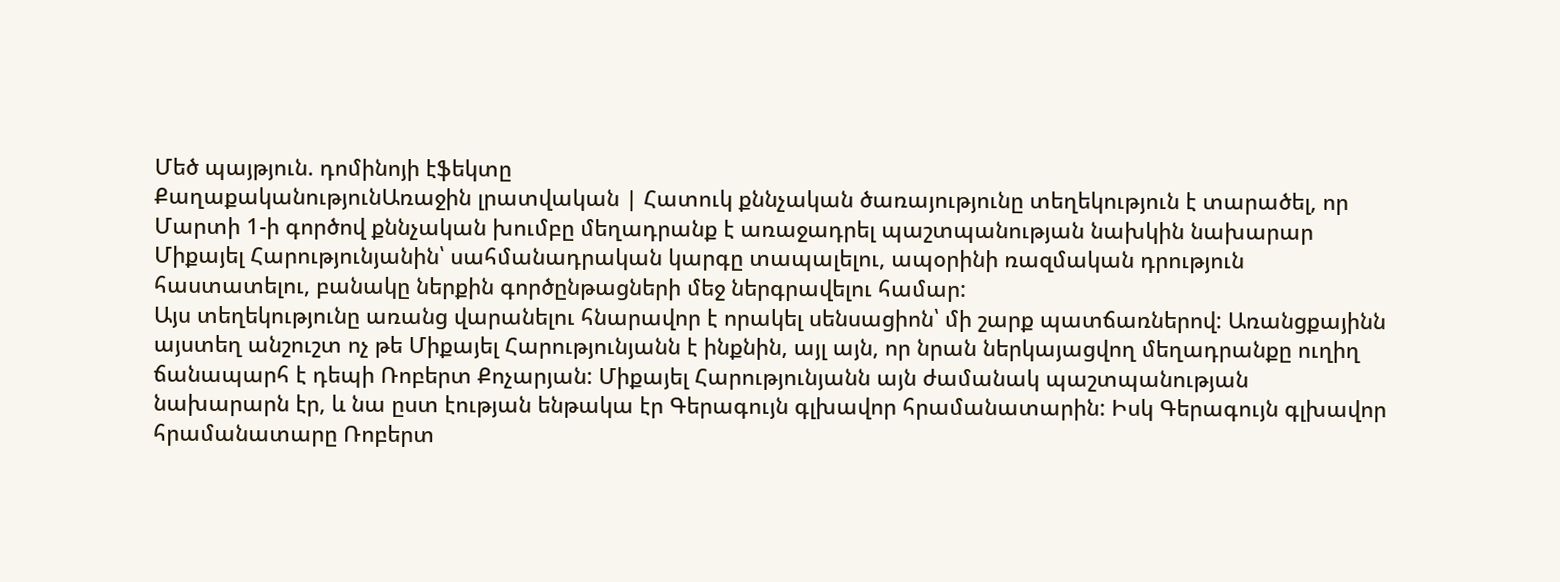Մեծ պայթյուն. դոմինոյի էֆեկտը
ՔաղաքականությունԱռաջին լրատվական | Հատուկ քննչական ծառայությունը տեղեկություն է տարածել, որ Մարտի 1-ի գործով քննչական խումբը մեղադրանք է առաջադրել պաշտպանության նախկին նախարար Միքայել Հարությունյանին՝ սահմանադրական կարգը տապալելու, ապօրինի ռազմական դրություն հաստատելու, բանակը ներքին գործընթացների մեջ ներգրավելու համար:
Այս տեղեկությունը առանց վարանելու հնարավոր է որակել սենսացիոն՝ մի շարք պատճառներով: Առանցքայինն այստեղ անշուշտ ոչ թե Միքայել Հարությունյանն է ինքնին, այլ այն, որ նրան ներկայացվող մեղադրանքը ուղիղ ճանապարհ է դեպի Ռոբերտ Քոչարյան: Միքայել Հարությունյանն այն ժամանակ պաշտպանության նախարարն էր, և նա ըստ էության ենթակա էր Գերագույն գլխավոր հրամանատարին: Իսկ Գերագույն գլխավոր հրամանատարը Ռոբերտ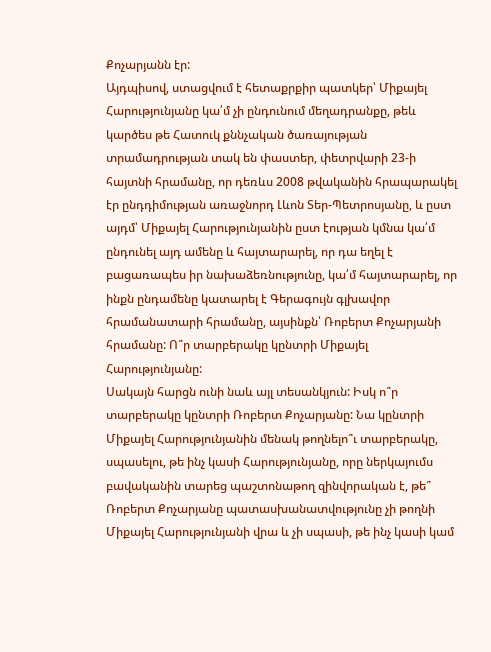Քոչարյանն էր:
Այդպիսով, ստացվում է հետաքրքիր պատկեր՝ Միքայել Հարությունյանը կա՛մ չի ընդունում մեղադրանքը, թեև կարծես թե Հատուկ քննչական ծառայության տրամադրության տակ են փաստեր, փետրվարի 23-ի հայտնի հրամանը, որ դեռևս 2008 թվականին հրապարակել էր ընդդիմության առաջնորդ Լևոն Տեր-Պետրոսյանը, և ըստ այդմ՝ Միքայել Հարությունյանին ըստ էության կմնա կա՛մ ընդունել այդ ամենը և հայտարարել, որ դա եղել է բացառապես իր նախաձեռնությունը, կա՛մ հայտարարել, որ ինքն ընդամենը կատարել է Գերագույն գլխավոր հրամանատարի հրամանը, այսինքն՝ Ռոբերտ Քոչարյանի հրամանը: Ո՞ր տարբերակը կընտրի Միքայել Հարությունյանը:
Սակայն հարցն ունի նաև այլ տեսանկյուն: Իսկ ո՞ր տարբերակը կընտրի Ռոբերտ Քոչարյանը: Նա կընտրի Միքայել Հարությունյանին մենակ թողնելո՞ւ տարբերակը, սպասելու, թե ինչ կասի Հարությունյանը, որը ներկայումս բավականին տարեց պաշտոնաթող զինվորական է, թե՞ Ռոբերտ Քոչարյանը պատասխանատվությունը չի թողնի Միքայել Հարությունյանի վրա և չի սպասի, թե ինչ կասի կամ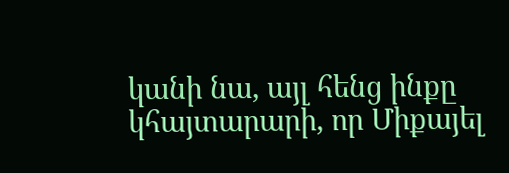կանի նա, այլ հենց ինքը կհայտարարի, որ Միքայել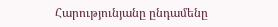Հարությունյանը ընդամենը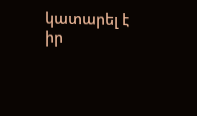կատարել է իր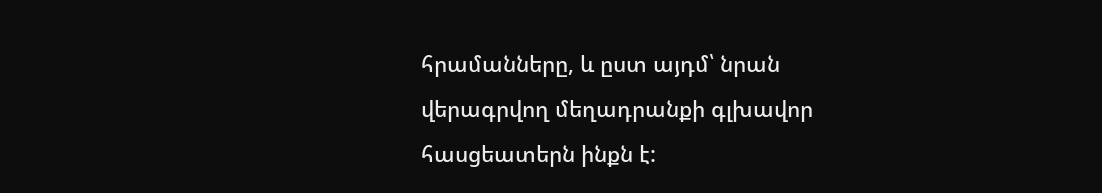հրամանները, և ըստ այդմ՝ նրան վերագրվող մեղադրանքի գլխավոր հասցեատերն ինքն է: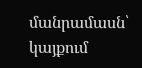մանրամասն՝ կայքում